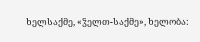ხელსაქმე, «ჴელთ-საქმე», ხელობა: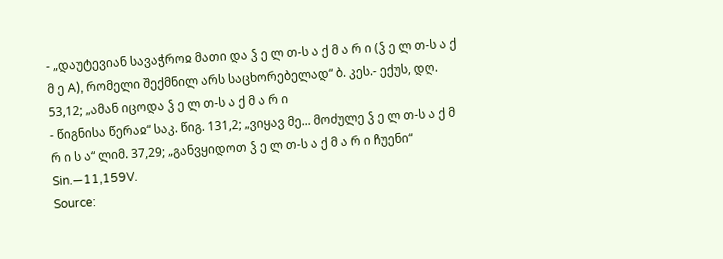- „დაუტევიან სავაჭროჲ მათი და ჴ ე ლ თ-ს ა ქ მ ა რ ი (ჴ ე ლ თ-ს ა ქ მ ე A), რომელი შექმნილ არს საცხორებელად“ ბ. კეს.- ექუს, დღ. 53,12; „ამან იცოდა ჴ ე ლ თ-ს ა ქ მ ა რ ი
- წიგნისა წერაჲ“ საკ. წიგ. 131,2; „ვიყავ მე... მოძულე ჴ ე ლ თ-ს ა ქ მ რ ი ს ა“ ლიმ. 37,29; „განვყიდოთ ჴ ე ლ თ-ს ა ქ მ ა რ ი ჩუენი“ Sin.—11,159V.
Source: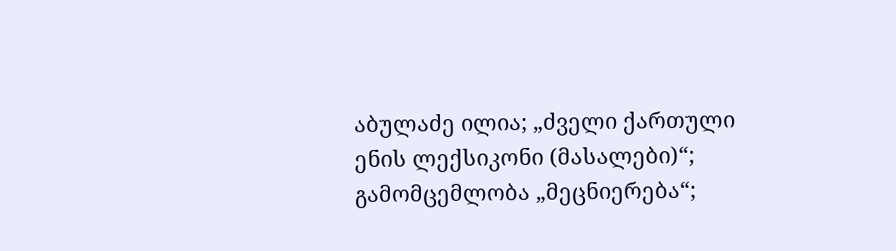აბულაძე ილია; „ძველი ქართული ენის ლექსიკონი (მასალები)“; გამომცემლობა „მეცნიერება“;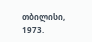თბილისი, 1973.